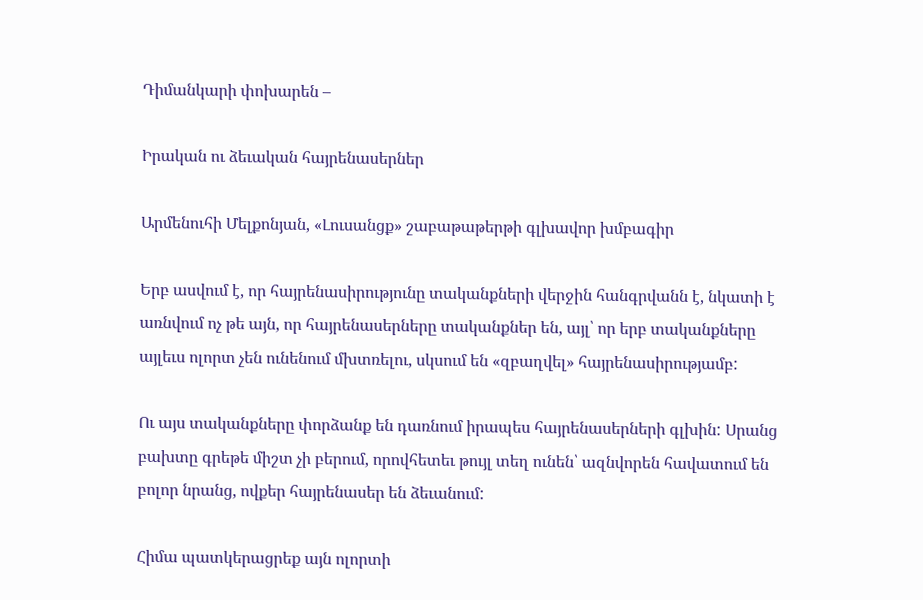Դիմանկարի փոխարեն –

Իրական ու ձեւական հայրենասերներ

Արմենուհի Մելքոնյան, «Լուսանցք» շաբաթաթերթի գլխավոր խմբագիր

Երբ ասվում է, որ հայրենասիրությունը տականքների վերջին հանգրվանն է, նկատի է առնվում ոչ թե այն, որ հայրենասերները տականքներ են, այլ՝ որ երբ տականքները այլեւս ոլորտ չեն ունենում մխտռելու, սկսում են «զբաղվել» հայրենասիրությամբ:

Ու այս տականքները փորձանք են դառնում իրապես հայրենասերների գլխին: Սրանց բախտը գրեթե միշտ չի բերում, որովհետեւ թույլ տեղ ունեն՝ ազնվորեն հավատում են բոլոր նրանց, ովքեր հայրենասեր են ձեւանում:

Հիմա պատկերացրեք այն ոլորտի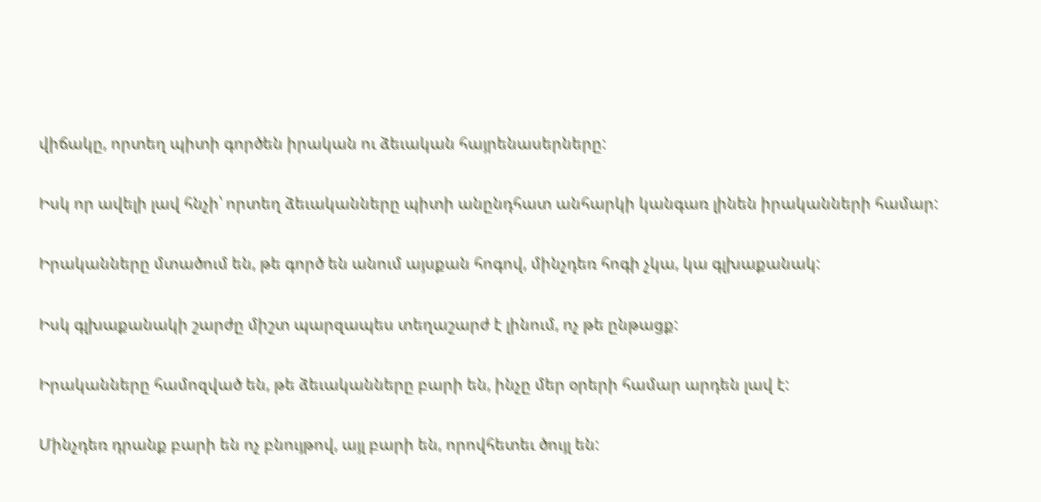վիճակը, որտեղ պիտի գործեն իրական ու ձեւական հայրենասերները:

Իսկ որ ավելի լավ հնչի՝ որտեղ ձեւականները պիտի անընդհատ անհարկի կանգառ լինեն իրականների համար:

Իրականները մտածում են, թե գործ են անում այսքան հոգով, մինչդեռ հոգի չկա, կա գլխաքանակ:

Իսկ գլխաքանակի շարժը միշտ պարզապես տեղաշարժ է լինում, ոչ թե ընթացք:

Իրականները համոզված են, թե ձեւականները բարի են, ինչը մեր օրերի համար արդեն լավ է:

Մինչդեռ դրանք բարի են ոչ բնույթով, այլ բարի են, որովհետեւ ծույլ են: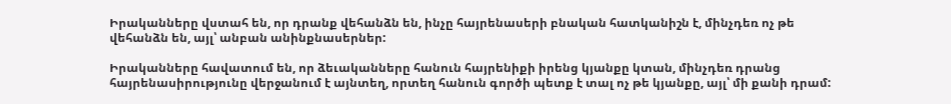Իրականները վստահ են, որ դրանք վեհանձն են, ինչը հայրենասերի բնական հատկանիշն է, մինչդեռ ոչ թե վեհանձն են, այլ՝ անբան անինքնասերներ:

Իրականները հավատում են, որ ձեւականները հանուն հայրենիքի իրենց կյանքը կտան, մինչդեռ դրանց հայրենասիրությունը վերջանում է այնտեղ, որտեղ հանուն գործի պետք է տալ ոչ թե կյանքը, այլ՝ մի քանի դրամ: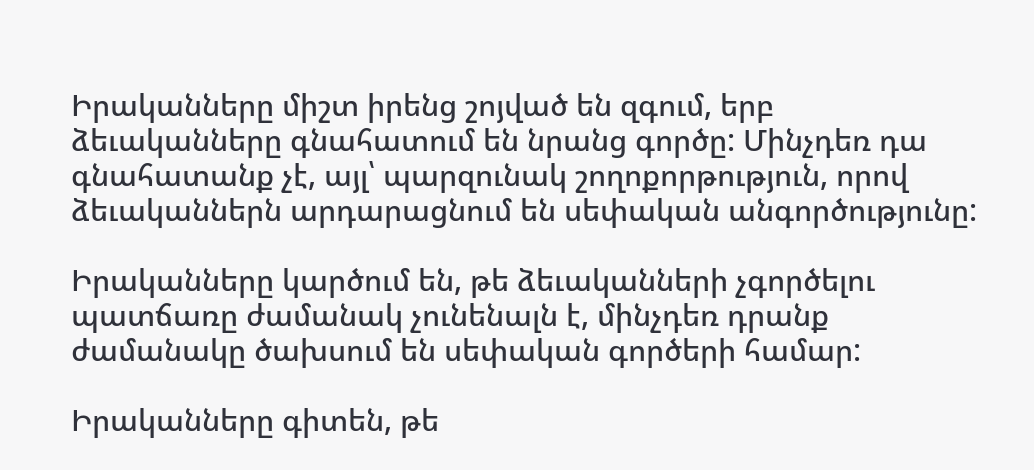Իրականները միշտ իրենց շոյված են զգում, երբ ձեւականները գնահատում են նրանց գործը: Մինչդեռ դա գնահատանք չէ, այլ՝ պարզունակ շողոքորթություն, որով ձեւականներն արդարացնում են սեփական անգործությունը:

Իրականները կարծում են, թե ձեւականների չգործելու պատճառը ժամանակ չունենալն է, մինչդեռ դրանք ժամանակը ծախսում են սեփական գործերի համար:

Իրականները գիտեն, թե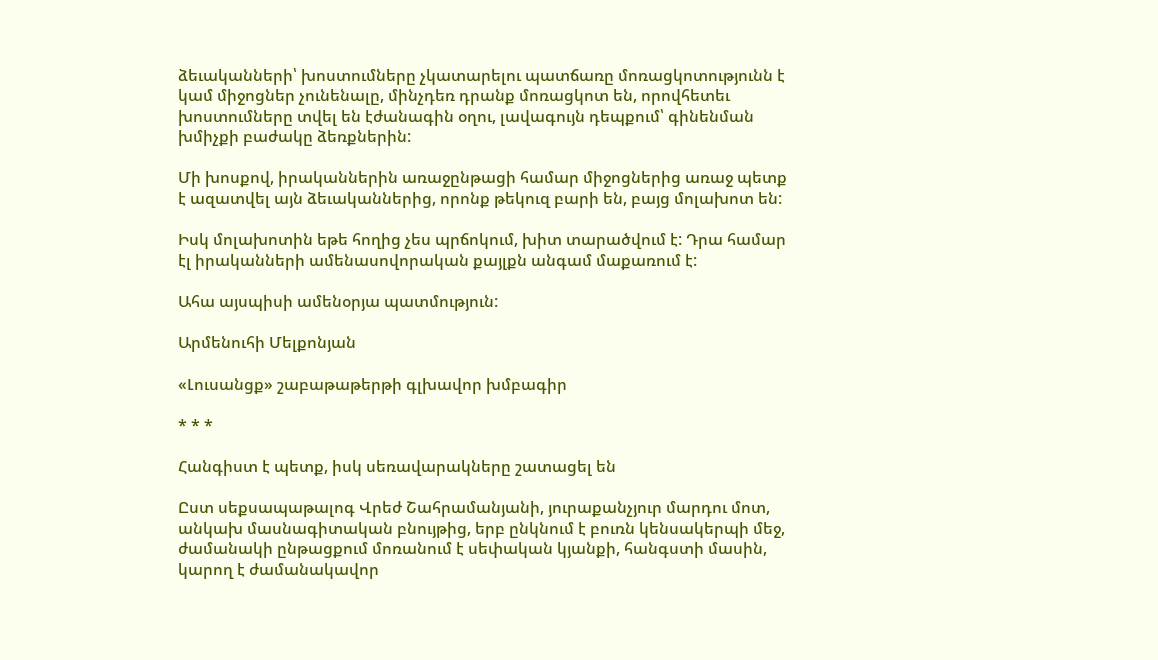ձեւականների՝ խոստումները չկատարելու պատճառը մոռացկոտությունն է կամ միջոցներ չունենալը, մինչդեռ դրանք մոռացկոտ են, որովհետեւ խոստումները տվել են էժանագին օղու, լավագույն դեպքում՝ գինենման խմիչքի բաժակը ձեռքներին:

Մի խոսքով, իրականներին առաջընթացի համար միջոցներից առաջ պետք է ազատվել այն ձեւականներից, որոնք թեկուզ բարի են, բայց մոլախոտ են:

Իսկ մոլախոտին եթե հողից չես պրճոկում, խիտ տարածվում է: Դրա համար էլ իրականների ամենասովորական քայլքն անգամ մաքառում է:

Ահա այսպիսի ամենօրյա պատմություն:

Արմենուհի Մելքոնյան

«Լուսանցք» շաբաթաթերթի գլխավոր խմբագիր

* * *

Հանգիստ է պետք, իսկ սեռավարակները շատացել են

Ըստ սեքսապաթալոգ Վրեժ Շահրամանյանի, յուրաքանչյուր մարդու մոտ, անկախ մասնագիտական բնույթից, երբ ընկնում է բուռն կենսակերպի մեջ, ժամանակի ընթացքում մոռանում է սեփական կյանքի, հանգստի մասին, կարող է ժամանակավոր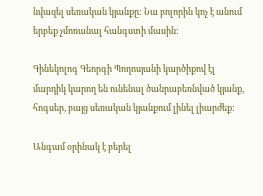նվազել սեռական կյանքը: Նա բոլորին կոչ է անում երբեք չմոռանալ հանգստի մասին:

Գինեկոլոգ Գեորգի Պողոսյանի կարծիքով էլ մարդիկ կարող են ունենալ ծանրաբեռնված կյանք, հոգսեր, բայց սեռական կյանքում լինել լիարժեք:

Անգամ օրինակ է բերել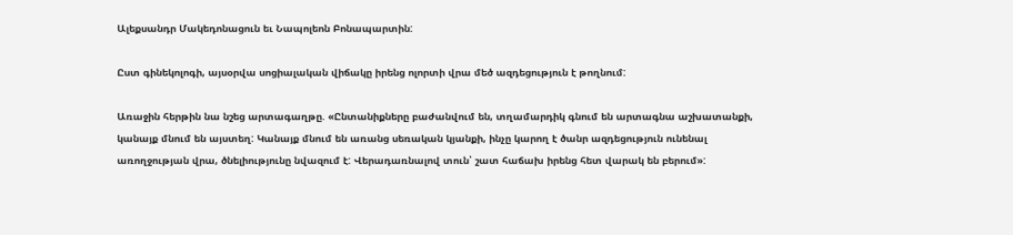Ալեքսանդր Մակեդոնացուն եւ Նապոլեոն Բոնապարտին:

Ըստ գինեկոլոգի, այսօրվա սոցիալական վիճակը իրենց ոլորտի վրա մեծ ազդեցություն է թողնում:

Առաջին հերթին նա նշեց արտագաղթը. «Ընտանիքները բաժանվում են, տղամարդիկ գնում են արտագնա աշխատանքի, կանայք մնում են այստեղ: Կանայք մնում են առանց սեռական կյանքի, ինչը կարող է ծանր ազդեցություն ունենալ առողջության վրա, ծնելիությունը նվազում է: Վերադառնալով տուն՝ շատ հաճախ իրենց հետ վարակ են բերում»: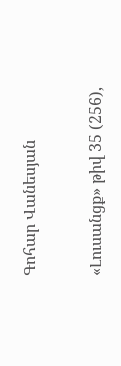Գոհար Վանեսյան

«Լուսանցք» թիվ 35 (256),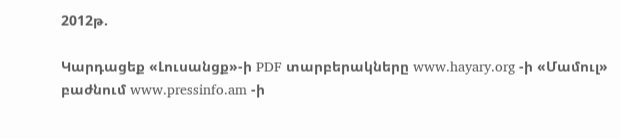2012թ.

Կարդացեք «Լուսանցք»-ի PDF տարբերակները www.hayary.org -ի «Մամուլ» բաժնում www.pressinfo.am -ի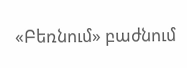«Բեռնում» բաժնում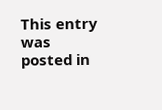This entry was posted in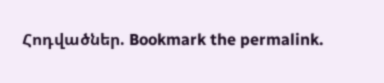Հոդվածներ. Bookmark the permalink.